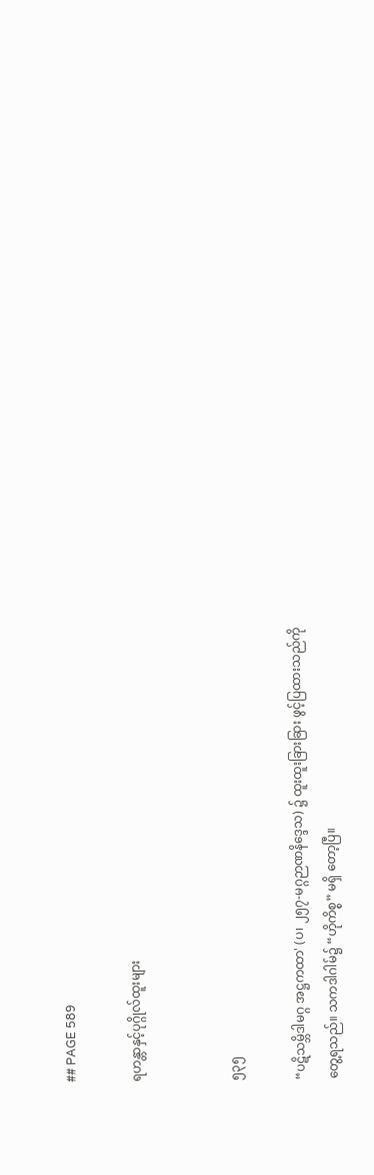## PAGE 589

ရဟန္တာနှင့်ပုဂ္ဂိုလ်ထူးများ


၅၃၅

“ပဋိသမ္ဘိဒါမဂ္ဂ အဋ္ဌကထာ' (ပ၊ ၂၅၇-မဂ္ဂဉာဏနိဒ္ဒေသ) ၌ ထူးထူးခြားခြား ဖွင့်ပြထားသည်ကို
တွေ့ရသည်။ သကဒါဂါမ်၌ “ဟိုကိစ္စ” မရှိ တော့ပြီ။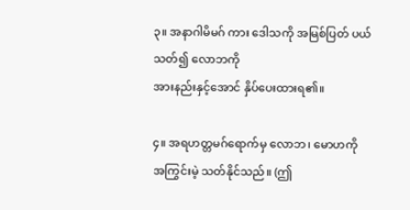၃။ အနာဂါမိမဂ် ကား ဒေါသကို အမြစ်ပြတ် ပယ်သတ်၍ လောဘကို
အားနည်းနှင့်အောင် နှိပ်ပေးထားရ၏။

၄။ အရဟတ္တမဂ်ရောက်မှ လောဘ၊ မောဟကို အကြွင်းမဲ့ သတ်နိုင်သည်။ (ဤ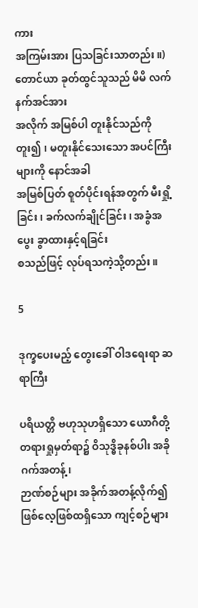ကား
အကြမ်းအား ပြသခြင်းသာတည်း။) တောင်ယာ ခုတ်ထွင်သူသည် မိမိ လက်နက်အင်အား
အလိုက် အမြစ်ပါ တူးနိုင်သည်ကို တူး၍၊ မတူးနိုင်သေးသော အပင်ကြီး များကို နောင်အခါ
အမြစ်ပြတ် စူတ်ပိုင်းရန်အတွက် မီးရှို့ခြင်း၊ ခက်လက်ချိုင်ခြင်း၊ အခွံအပွေး ခွာထားနှင့်ရခြင်း
စသည်ဖြင့် လုပ်ရသကဲ့သို့တည်း။

5

ဒုက္ခပေးမည့် တွေးခေါ် ဝါဒရေးရာ ဆရာကြီး

ပရိယတ္တိ ဗဟုသုဟရှိသော ယောဂီတို့ တရားရှုမှတ်ရာ၌ ဝိသုဒ္ဓိခုနစ်ပါး အခိုဂက်အတန့်၊
ဉာဏ်စဉ်များ အခိုက်အတန့်လိုက်၍ ဖြစ်လေ့ဖြစ်ထရှိသော ကျင့်စဉ်များ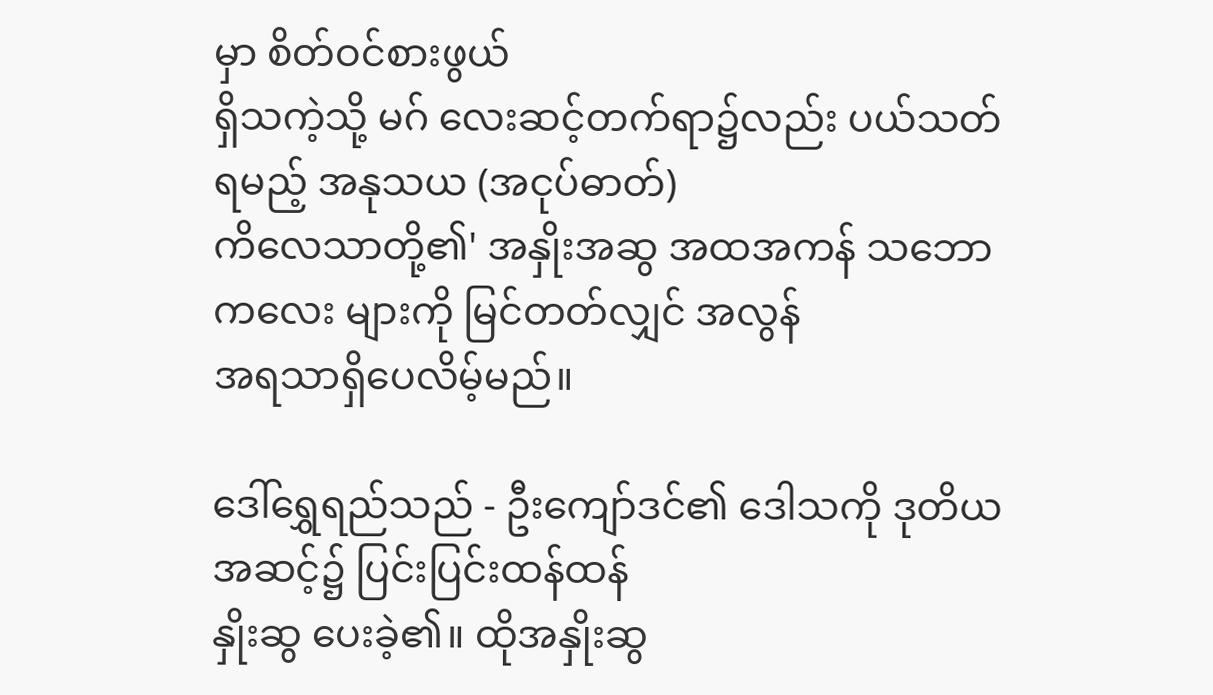မှာ စိတ်ဝင်စားဖွယ်
ရှိသကဲ့သို့ မဂ် လေးဆင့်တက်ရာ၌လည်း ပယ်သတ်ရမည့် အနုသယ (အငုပ်ဓာတ်)
ကိလေသာတို့၏' အနှိုးအဆွ အထအကန် သဘောကလေး များကို မြင်တတ်လျှင် အလွန်
အရသာရှိပေလိမ့်မည်။

ဒေါ်ရွှေရည်သည် - ဦးကျော်ဒင်၏ ဒေါသကို ဒုတိယအဆင့်၌ ပြင်းပြင်းထန်ထန်
နှိုးဆွ ပေးခဲ့၏။ ထိုအနှိုးဆွ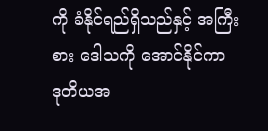ကို ခံနိုင်ရည်ရှိသည်နှင့် အကြီးစား ဒေါသကို အောင်နိုင်ကာ
ဒုတိယအ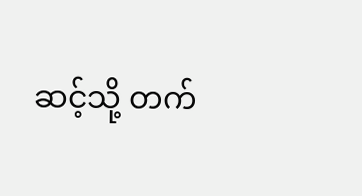ဆင့်သို့ တက်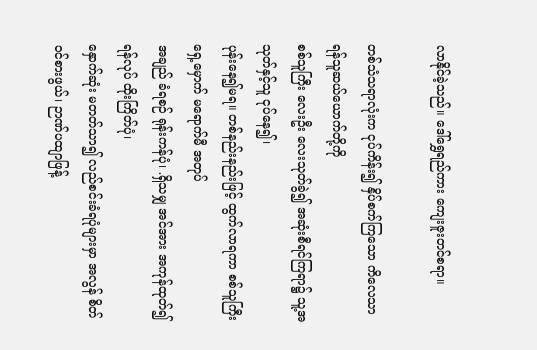လာနိုင်ခဲ့သည်။ ဒေါ်ရွှေရည်ကား ကျေးဇူးတင်စရာ။

တစ်သံသရာလုံးက ငုပ်ကိန်း၍ နှိပ်စက်ကြသော ကိလေသာ ရန်သူဆယ်ယောက်တို့ကို
စစ်သူကြီး လေးဦး လေးသုတ်ခွဲ၍ အဆုံးစီရင်ကြရာ၌ သူ့အသုတ်နှင့်သူ ငုပ်နေ၍၊
ပုန်းနေ၍မရ။ တစ်နည်းနည်းဖြင့် ထွက်လာရကာ စစ်သူကြီးရှေ့မှောက် မရောက်မီ အတုပ်
အချည် ခံရစဉ် ရုန်းကန်ပုံ၊ .ရှိသမျှ အင်အား အကုန်ထုတ်၍ ရန်လုပ် ထိုးကြိတ်ပုံ၊
နှောက်ဆုံး မတတ်သာ၍ လည်စင်းခံရပုံများမှာ အလွန် စိတ်ဝင်စားဖွယ်၊ ဉာဏ်ပထျာဖြန့်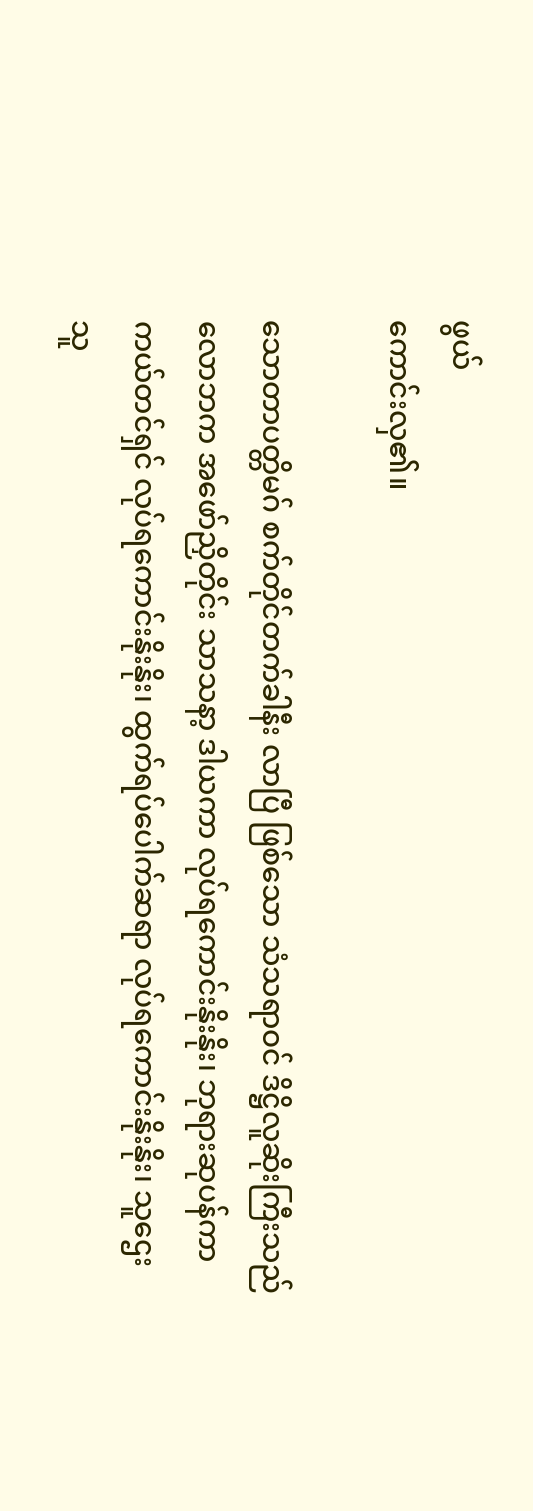ဖွယ်
ကောင်းလှ၏။

သောတာပတ္တိမဂ် စက်တိုင်တက်ခါနီး လာပြီ ဖြစ်သော သံသရာဝင် ဒိဋ္ဌိလူဆိုးကြီးသည်
လောဘက အဖော်ညှိတိုင်း သာသနာ့ ဒါယကာ လုပ်ရကောင်းနိုးနိုး၊ ဘုရားဆုပန်ကာ
ကယ်တင်ရှင် လုပ်ရကောင်းနိုးနိုး၊ ထွက်ရပ်ပေါက်ဆရာ လုပ်ရကောင်းနိုးနိုး၊ သူဌေး
သူ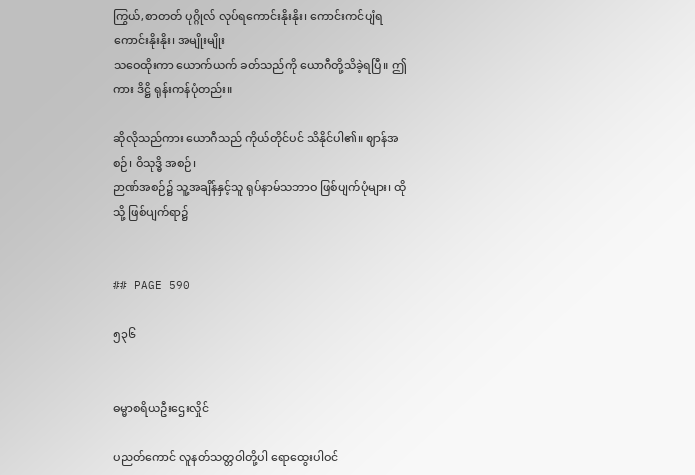ကြွယ်,စာတတ် ပုဂ္ဂိုလ် လုပ်ရကောင်းနိုးနိုး၊ ကောင်းကင်ပျံရ ကောင်းနိုးနိုး၊ အမျိုးမျိုး
သဝေထိုးကာ ယောက်ယက် ခတ်သည်ကို ယောဂီတို့သိခဲ့ရပြီ။ ဤကား ဒိဋ္ဌိ ရုန်းကန်ပုံတည်း။

ဆိုလိုသည်ကား ယောဂီသည် ကိုယ်တိုင်ပင် သိနိုင်ပါ၏။ ဈာန်အစဉ်၊ ဝိသုဒ္ဓိ အစဉ်၊
ဉာဏ်အစဉ်၌ သူ့အချိန်နှင့်သူ ရုပ်နာမ်သဘာဝ ဖြစ်ပျက်ပုံများ၊ ထိုသို့ ဖြစ်ပျက်ရာ၌


## PAGE 590

၅၃၆


ဓမ္မာစရိယဦးဌေးလှိုင်

ပညတ်ကောင် လူနတ်သတ္တဝါတို့ပါ ရောထွေးပါဝင်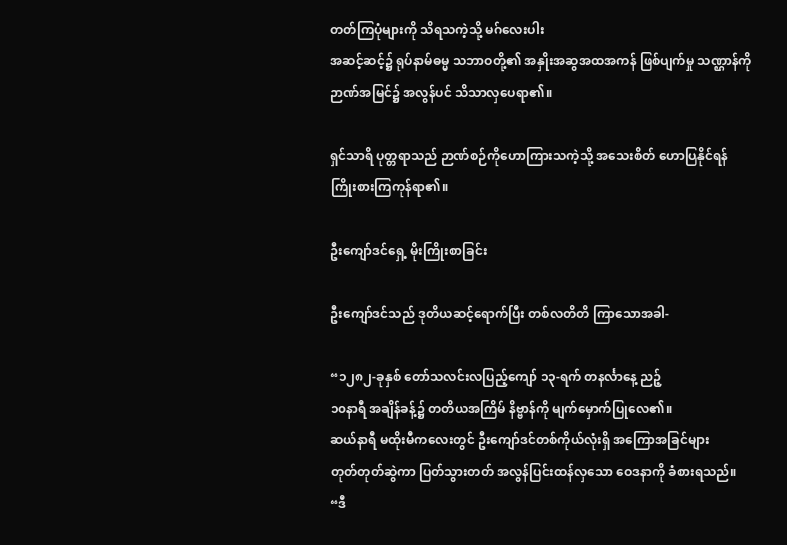တတ်ကြပုံများကို သိရသကဲ့သို့ မဂ်လေးပါး
အဆင့်ဆင့်၌ ရုပ်နာမ်ဓမ္မ သဘာဝတို့၏ အနှိုးအဆွအထအကန် ဖြစ်ပျက်မှု သဏ္ဌာန်ကို
ဉာဏ်အမြင်၌ အလွန်ပင် သိသာလှပေရာ၏။

ရှင်သာရိ ပုတ္တရာသည် ဉာဏ်စဉ်ကိုဟောကြားသကဲ့သို့ အသေးစိတ် ဟောပြနိုင်ရန်
ကြိုးစားကြကုန်ရာ၏။

ဦးကျော်ဒင်ရှေ့ မိုးကြိုးစာခြင်း

ဦးကျော်ဒင်သည် ဒုတိယဆင့်ရောက်ပြီး တစ်လတိတိ ကြာသောအခါ-

“၁၂၈၂-ခုနှစ် တော်သလင်းလပြည့်ကျော် ၁၃-ရက် တနင်္လာနေ့ ညဉ့်
၁၀နာရီ အချိန်ခန့်၌ တတိယအကြိမ် နိဗ္ဗာန်ကို မျက်မှောက်ပြုလေ၏။
ဆယ်နာရီ မထိုးမီကလေးတွင် ဦးကျော်ဒင်တစ်ကိုယ်လုံးရှိ အကြောအခြင်များ
တုတ်တုတ်ဆွဲကာ ပြတ်သွားတတ် အလွန်ပြင်းထန်လှသော ဝေဒနာကို ခံစားရသည်။
“ဒီ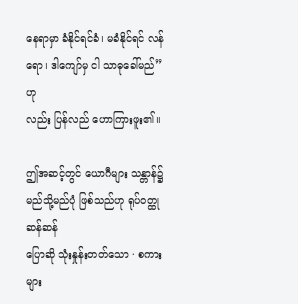နေရာမှာ ခံနိုင်ရင်ခံ၊ မခံနိုင်ရင် လန်ရော၊ ဒါကျော်မှ ငါ သာဓုခေါ်မည်” ဟု
လည်း ပြန်လည် ဟောကြားဖူး၏။

ဤအဆင့်တွင် ယောဂီများ သန္တာန်၌ မည်သို့မည်ပုံ ဖြစ်သည်ဟု ရုပ်ဝတ္ထု ဆန်ဆန်
ပြောဆို သုံးနှုန်းတတ်သော · စကားများ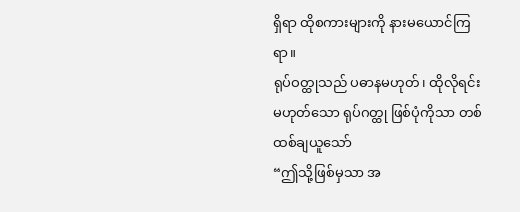ရှိရာ ထိုစကားများကို နားမယောင်ကြရာ။
ရုပ်ဝတ္ထုသည် ပဓာနမဟုတ်၊ ထိုလိုရင်းမဟုတ်သော ရုပ်ဂတ္ထု ဖြစ်ပုံကိုသာ တစ်ထစ်ချယူသော်
“ဤသို့ဖြစ်မှသာ အ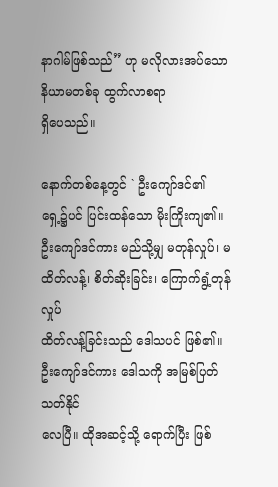နာဂါမ်ဖြစ်သည်” ဟု မလိုလားအပ်သော နိယာမတစ်ခု ထွက်လာစရာ
ရှိပေသည်။

နောက်တစ်နေ့တွင် ` ဦးကျော်ဒင်၏ ရှေ့၌ပင် ပြင်းထန်သော မိုးကြိုးကျ၏။
ဦးကျော်ဒင်ကား မည်သို့မျှ မတုန်လှုပ်၊ မထိတ်လန့်၊ စိတ်ဆိုးခြင်း၊ ကြောက်ရွံ့တုန်လှုပ်
ထိတ်လန့်ခြင်းသည် ဒေါသပင် ဖြစ်၏။ ဦးကျော်ဒင်ကား ဒေါသကို အမြစ်ပြတ် သတ်နိုင်
လေပြီ။ ထိုအဆင့်သို့ ရောက်ပြီး ဖြစ်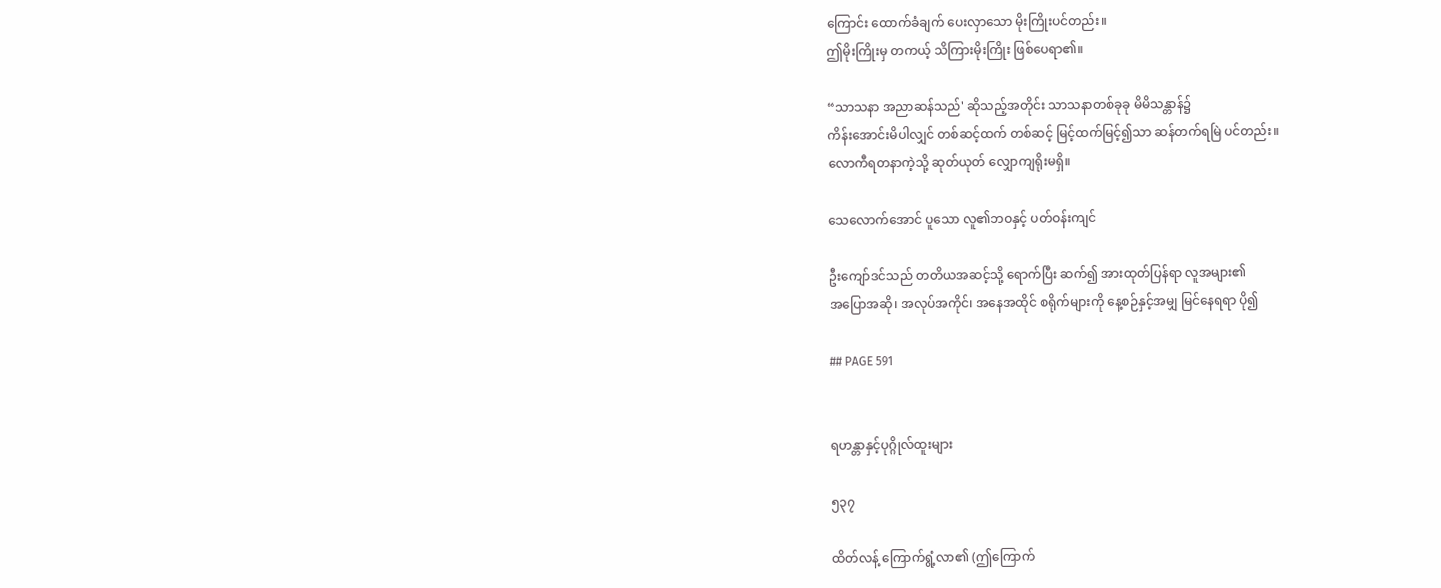ကြောင်း ထောက်ခံချက် ပေးလှာသော မိုးကြိုးပင်တည်း။
ဤမိုးကြိုးမှ တကယ့် သိကြားမိုးကြိုး ဖြစ်ပေရာ၏။

“သာသနာ အညာဆန်သည်' ဆိုသည့်အတိုင်း သာသနာတစ်ခုခု မိမိသန္တာန်၌
ကိန်းအောင်းမိပါလျှင် တစ်ဆင့်ထက် တစ်ဆင့် မြင့်ထက်မြင့်၍သာ ဆန်တက်ရမြဲ ပင်တည်း။
လောကီရတနာကဲ့သို့ ဆုတ်ယုတ် လျှောကျရိုးမရှိ။

သေလောက်အောင် ပူသော လူ၏ဘဝနှင့် ပတ်ဝန်းကျင်

ဦးကျော်ဒင်သည် တတိယအဆင့်သို့ ရောက်ပြီး ဆက်၍ အားထုတ်ပြန်ရာ လူအများ၏
အပြောအဆို၊ အလုပ်အကိုင်၊ အနေအထိုင် စရိုက်များကို နေ့စဉ်နှင့်အမျှ မြင်နေရရာ ပို၍

## PAGE 591


ရဟန္တာနှင့်ပုဂ္ဂိုလ်ထူးများ

၅၃၇

ထိတ်လန့် ကြောက်ရွံ့လာ၏ (ဤကြောက်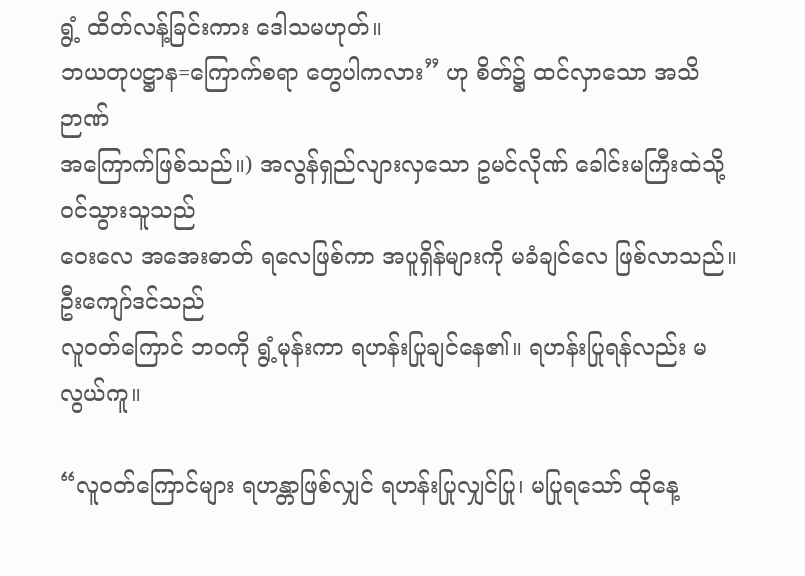ရွံ့ ထိတ်လန့်ခြင်းကား ဒေါသမဟုတ်။
ဘယတုပဋ္ဌာန=ကြောက်စရာ တွေပါကလား” ဟု စိတ်၌ ထင်လှာသော အသိဉာဏ်
အကြောက်ဖြစ်သည်။) အလွန်ရှည်လျားလှသော ဥမင်လိုဏ် ခေါင်းမကြီးထဲသို့ ဝင်သွားသူသည်
ဝေးလေ အအေးဓာတ် ရလေဖြစ်ကာ အပူရှိန်များကို မခံချင်လေ ဖြစ်လာသည်။ ဦးကျော်ဒင်သည်
လူဝတ်ကြောင် ဘဝကို ရွံ့မုန်းကာ ရဟန်းပြုချင်နေ၏။ ရဟန်းပြုရန်လည်း မလွယ်ကူ။

“လူဝတ်ကြောင်များ ရဟန္တာဖြစ်လျှင် ရဟန်းပြုလျှင်ပြု၊ မပြုရသော် ထိုနေ့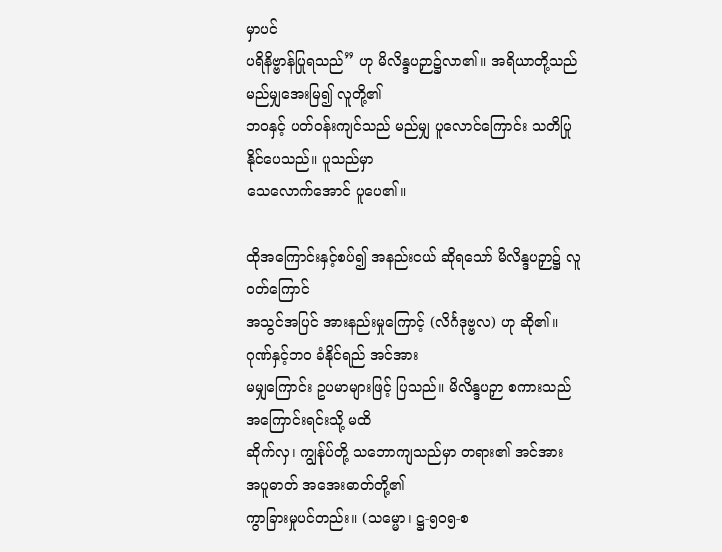မှာပင်
ပရိနိဗ္ဗာန်ပြုရသည်” ဟု မိလိန္ဒပဉှာ၌လာ၏။ အရိယာတို့သည် မည်မျှအေးမြ၍ လူတို့၏
ဘဝနှင့် ပတ်ဝန်းကျင်သည် မည်မျှ ပူလောင်ကြောင်း သတိပြုနိုင်ပေသည်။ ပူသည်မှာ
သေလောက်အောင် ပူပေ၏။

ထိုအကြောင်းနှင့်စပ်၍ အနည်းငယ် ဆိုရသော် မိလိန္ဒပဉှာ၌ လူဝတ်ကြောင်
အသွင်အပြင် အားနည်းမှုကြောင့် (လိင်္ဂဒုဗ္ဗလ) ဟု ဆို၏။ ဂုဏ်နှင့်ဘဝ ခံနိုင်ရည် အင်အား
မမျှကြောင်း ဥပမာများဖြင့် ပြသည်။ မိလိန္ဒပဉှာ စကားသည် အကြောင်းရင်းသို့ မထိ
ဆိုက်လှ၊ ကျွန်ုပ်တို့ သဘောကျသည်မှာ တရား၏ အင်အား အပူဓာတ် အအေးဓာတ်တို့၏
ကွာခြားမှုပင်တည်း။ (သမ္မော၊ ဋ္ဌ-၅ဝ၅-စ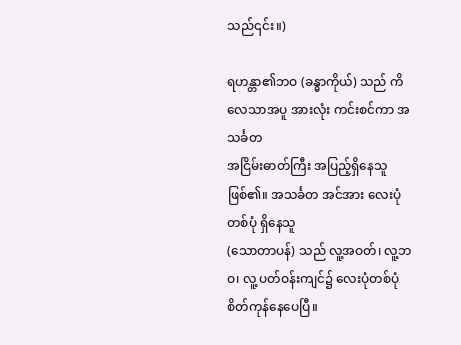သည်၎င်း။)

ရဟန္တာ၏ဘဝ (ခန္ဓာကိုယ်) သည် ကိလေသာအပူ အားလုံး ကင်းစင်ကာ အသင်္ခတ
အငြိမ်းဓာတ်ကြီး အပြည့်ရှိနေသူဖြစ်၏။ အသင်္ခတ အင်အား လေးပုံ တစ်ပုံ ရှိနေသူ
(သောတာပန်) သည် လူ့အဝတ်၊ လူ့ဘဝ၊ လူ့ ပတ်ဝန်းကျင်၌ လေးပုံတစ်ပုံ စိတ်ကုန်နေပေပြီ။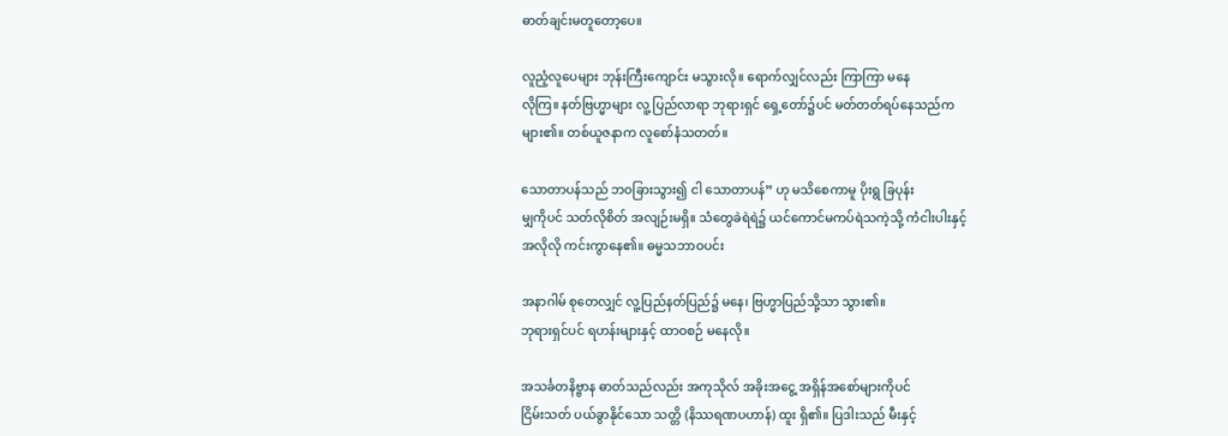ဓာတ်ချင်းမတူတော့ပေ။

လူညံ့လူပေများ ဘုန်းကြီးကျောင်း မသွားလို။ ရောက်လျှင်လည်း ကြာကြာ မနေ
လိုကြ။ နတ်ဗြဟ္မာများ လူ့ ပြည်လာရာ ဘုရားရှင် ရှေ့တော်၌ပင် မတ်တတ်ရပ်နေသည်က
များ၏။ တစ်ယူဇနာက လူစော်နံသတတ်။

သောတာပန်သည် ဘဝခြားသွား၍ ငါ သောတာပန်” ဟု မသိစေကာမူ ပိုးရွ ခြပုန်း
မျှကိုပင် သတ်လိုစိတ် အလျဉ်းမရှိ။ သံတွေခဲရဲရဲ၌ ယင်ကောင်မကပ်ရဲသကဲ့သို့ ကံငါးပါးနှင့်
အလိုလို ကင်းကွာနေ၏။ ဓမ္မသဘာဝပင်း

အနာဂါမ် စုတေလျှင် လူ့ပြည်နတ်ပြည်၌ မနေ၊ ဗြဟ္မာပြည်သို့သာ သွား၏။
ဘုရားရှင်ပင် ရဟန်းများနှင့် ထာဝစဉ် မနေလို။

အသင်္ခတနိဗ္ဗာန ဓာတ်သည်လည်း အကုသိုလ် အခိုးအငွေ့ အရှိန်အစော်များကိုပင်
ငြိမ်းသတ် ပယ်ခွာနိုင်သော သတ္တိ (နိဿရဏပဟာန်) ထူး ရှိ၏။ ပြဒါးသည် မီးနှင့်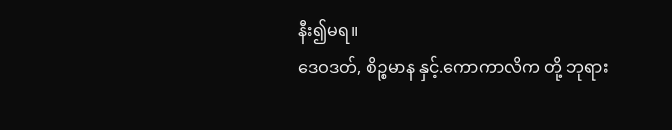နီး၍မရ။
ဒေဝဒတ်, စိဉ္စမာန နှင့်.ကောကာလိက တို့ ဘုရား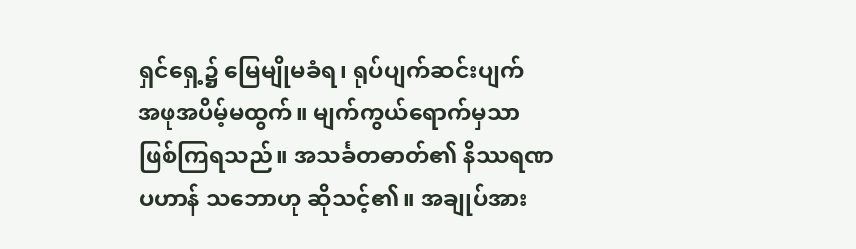ရှင်ရှေ့၌ မြေမျိုမခံရ၊ ရုပ်ပျက်ဆင်းပျက်
အဖုအပိမ့်မထွက်။ မျက်ကွယ်ရောက်မှသာ ဖြစ်ကြရသည်။ အသင်္ခတဓာတ်၏ နိဿရဏ
ပဟာန် သဘောဟု ဆိုသင့်၏။ အချုပ်အား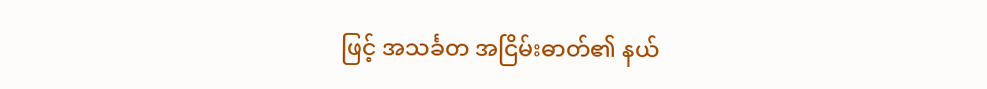ဖြင့် အသင်္ခတ အငြိမ်းဓာတ်၏ နယ်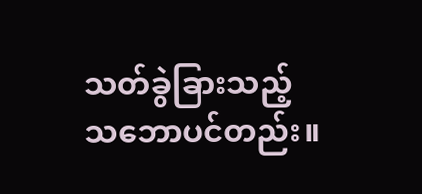သတ်ခွဲခြားသည့်
သဘောပင်တည်း။